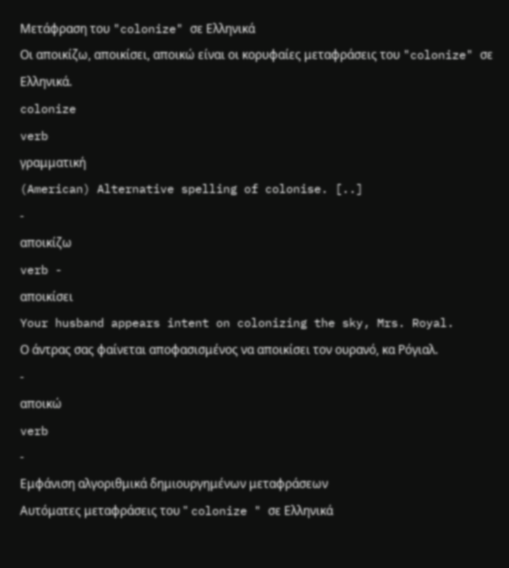Μετάφραση του "colonize" σε Ελληνικά
Οι αποικίζω, αποικίσει, αποικώ είναι οι κορυφαίες μεταφράσεις του "colonize" σε Ελληνικά.
colonize
verb
γραμματική
(American) Alternative spelling of colonise. [..]
-
αποικίζω
verb -
αποικίσει
Your husband appears intent on colonizing the sky, Mrs. Royal.
Ο άντρας σας φαίνεται αποφασισμένος να αποικίσει τον ουρανό, κα Ρόγιαλ.
-
αποικώ
verb
-
Εμφάνιση αλγοριθμικά δημιουργημένων μεταφράσεων
Αυτόματες μεταφράσεις του " colonize " σε Ελληνικά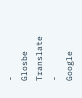-
Glosbe Translate
-
Google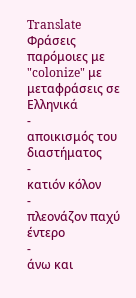Translate
Φράσεις παρόμοιες με "colonize" με μεταφράσεις σε Ελληνικά
-
αποικισμός του διαστήματος
-
κατιόν κόλον
-
πλεονάζον παχύ έντερο
-
άνω και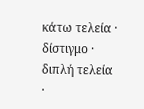κάτω τελεία · δίστιγμο · διπλή τελεία ·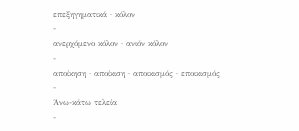επεξηγηματικά · κόλον
-
ανερχόμενο κόλον · ανιόν κόλον
-
αποίκηση · αποίκιση · αποικισμός · εποικισμός
-
Άνω-κάτω τελεία
-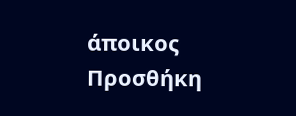άποικος
Προσθήκη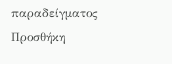παραδείγματος
Προσθήκη